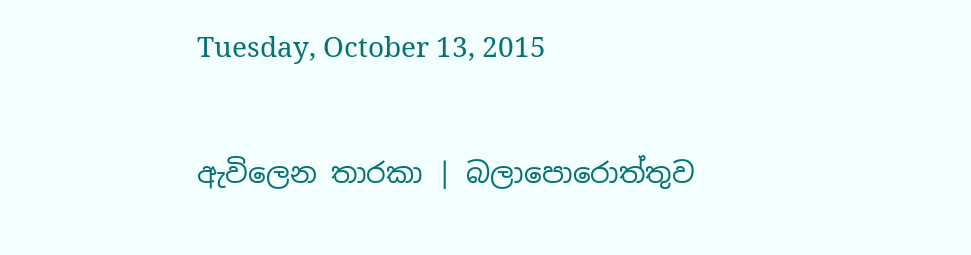Tuesday, October 13, 2015

ඇවිලෙන තාරකා | බලාපොරොත්තුව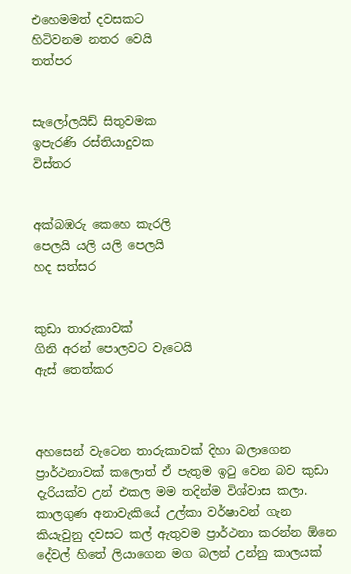එහෙමමත් දවසකට
හිටිවනම නතර වෙයි
තත්පර


සැලෝලයිඩ් සිතුවමක
ඉපැරණි රස්තියාදුවක
විස්තර


අක්බඹරු කෙහෙ කැරලි
පෙලයි යලි යලි පෙලයි
හද සත්සර


කුඩා තාරුකාවක්
ගිනි අරන් පොලවට වැටෙයි
ඇස් තෙත්කර



අහසෙන් වැටෙන තාරුකාවක් දිහා බලාගෙන ප්‍රාර්ථනාවක් කලොත් ඒ පැතුම ඉටු වෙන බව කුඩා දැරියක්ව උන් එකල මම තදින්ම විශ්වාස කලා. කාලගුණ අනාවැකියේ උල්කා වර්ෂාවන් ගැන කියැවුනු දවසට කල් ඇතුවම ප්‍රාර්ථනා කරන්න ඕනෙ දේවල් හිතේ ලියාගෙන මග බලන් උන්නු කාලයක්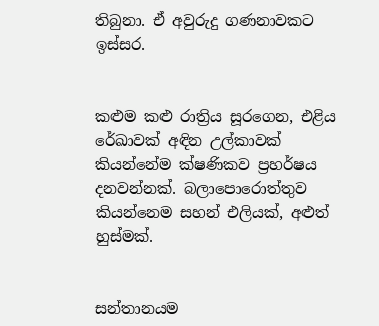තිබුනා. ඒ අවුරුදු ගණනාවකට ඉස්සර.


කළුම කළු රාත්‍රිය සූරගෙන, එළිය රේඛාවක් අඳින උල්කාවක් කියන්නේම ක්ෂණිකව ප්‍රහර්ෂය දනවන්නක්. බලාපොරොත්තුව කියන්නෙම සහන් එලියක්, අළුත් හුස්මක්.


සන්තානයම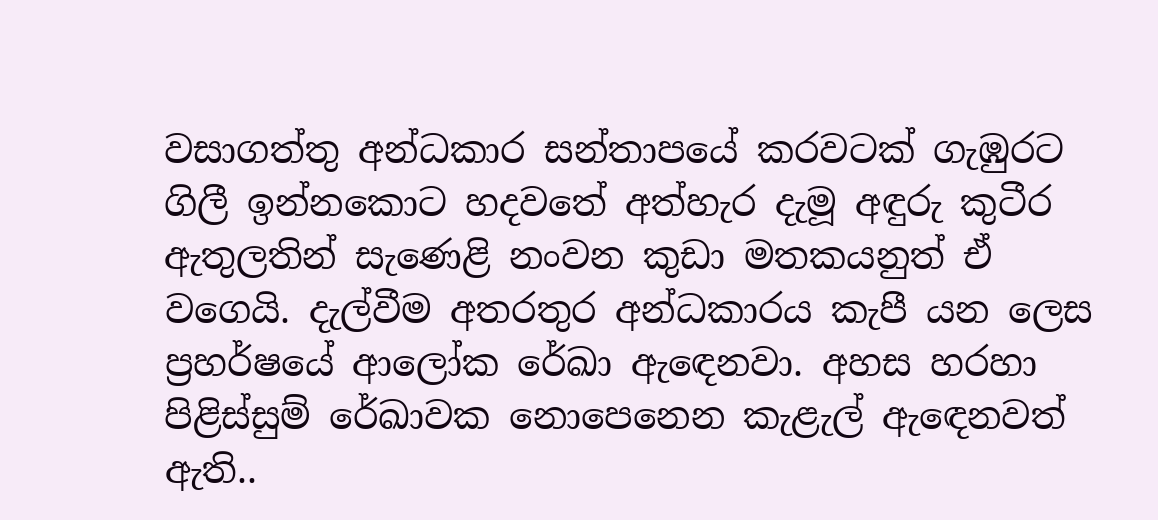වසාගත්තු අන්ධකාර සන්තාපයේ කරවටක් ගැඹුරට ගිලී ඉන්නකොට හදවතේ අත්හැර දැමූ අඳුරු කුටීර ඇතුලතින් සැණෙළි නංවන කුඩා මතකයනුත් ඒ වගෙයි. දැල්වීම අතරතුර අන්ධකාරය කැපී යන ලෙස ප්‍රහර්ෂයේ ආලෝක රේඛා ඇඳෙනවා. අහස හරහා පිළිස්සුම් රේඛාවක නොපෙනෙන කැළැල් ඇඳෙනවත් ඇති..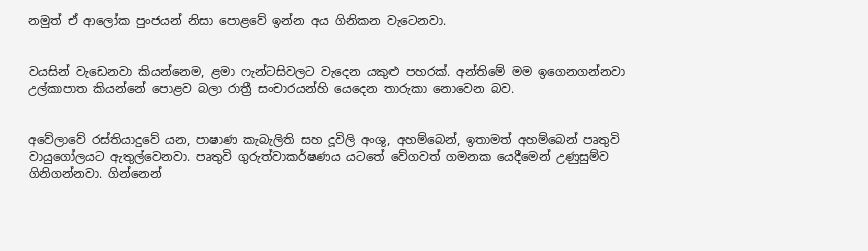නමුත් ඒ ආලෝක පුංජයන් නිසා පොළවේ ඉන්න අය ගිනිකන වැටෙනවා.


වයසින් වැඩෙනවා කියන්නෙම, ළමා ෆැන්ටසිවලට වැදෙන යකුළු පහරක්. අන්තිමේ මම ඉගෙනගන්නවා උල්කාපාත කියන්නේ පොළව බලා රාත්‍රී සංචාරයන්හි යෙදෙන තාරුකා නොවෙන බව.


අවේලාවේ රස්තියාදුවේ යන, පාෂාණ කැබැලිති සහ දූවිලි අංශු, අහම්බෙන්, ඉතාමත් අහම්බෙන් පෘතුවි වායුගෝලයට ඇතුල්වෙනවා. පෘතුවි ගුරුත්වාකර්ෂණය යටතේ වේගවත් ගමනක යෙදීමෙන් උණුසුම්ව ගිනිගන්නවා. ගින්නෙන්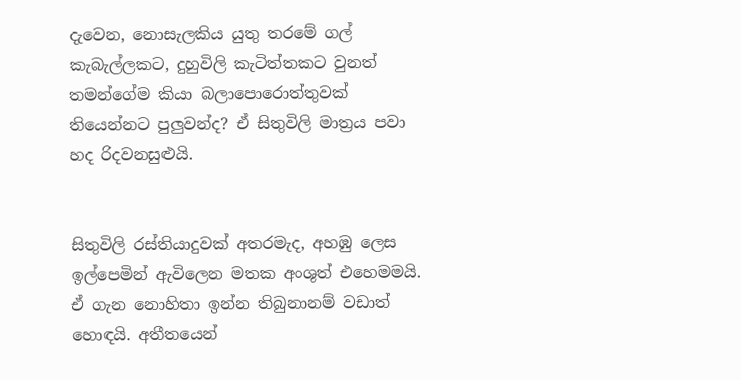දැවෙන, නොසැලකිය යුතු තරමේ ගල් කැබැල්ලකට, දුහුවිලි කැටිත්තකට වුනත් තමන්ගේම කියා බලාපොරොත්තුවක් තියෙන්නට පුලුවන්ද? ඒ සිතුවිලි මාත්‍රය පවා හද රිදවනසුළුයි.


සිතුවිලි රස්තියාදුවක් අතරමැද, අහඹු ලෙස ඉල්පෙමින් ඇවිලෙන මතක අංශුත් එහෙමමයි. ඒ ගැන නොහිතා ඉන්න තිබුනානම් වඩාත් හොඳයි. අතීතයෙන්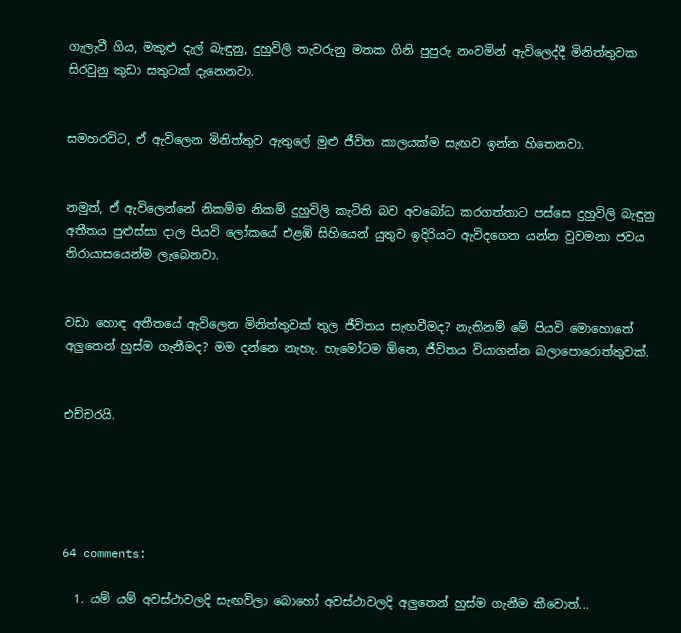ගැලැවී ගිය, මකුළු දැල් බැඳුනු, දුහුවිලි තැවරුනු මතක ගිනි පුපුරු නංවමින් ඇවිලෙද්දී මිනිත්තුවක සිරවුනු කුඩා සතුටක් දැනෙනවා.


සමහරවිට, ඒ ඇවිලෙන මිනිත්තුව ඇතුලේ මුළු ජීවිත කාලයක්ම සැඟව ඉන්න හිතෙනවා.


නමුත්, ඒ ඇවිලෙන්නේ නිකම්ම නිකම් දුහුවිලි කැටිති බව අවබෝධ කරගත්තාට පස්සෙ දුහුවිලි බැඳුනු අතීතය පුළුස්සා දාල පියවි ලෝකයේ එළඹි සිහියෙන් යුතුව ඉදිරියට ඇවිදගෙන යන්න වුවමනා ජවය නිරායාසයෙන්ම ලැබෙනවා.


වඩා හොඳ අතීතයේ ඇවිලෙන මිනිත්තුවක් තුල ජීවිතය සැඟවීමද? නැතිනම් මේ පියවි මොහොතේ අලුතෙන් හුස්ම ගැනීමද? මම දන්නෙ නැහැ. හැමෝටම ඕනෙ, ජීවිතය වියාගන්න බලාපොරොත්තුවක්.


එච්චරයි.





64 comments:

  1. යම් යම් අවස්ථාවලදි සැඟවිලා බොහෝ අවස්ථාවලදි අලුතෙන් හුස්ම ගැනීම කීවොත්...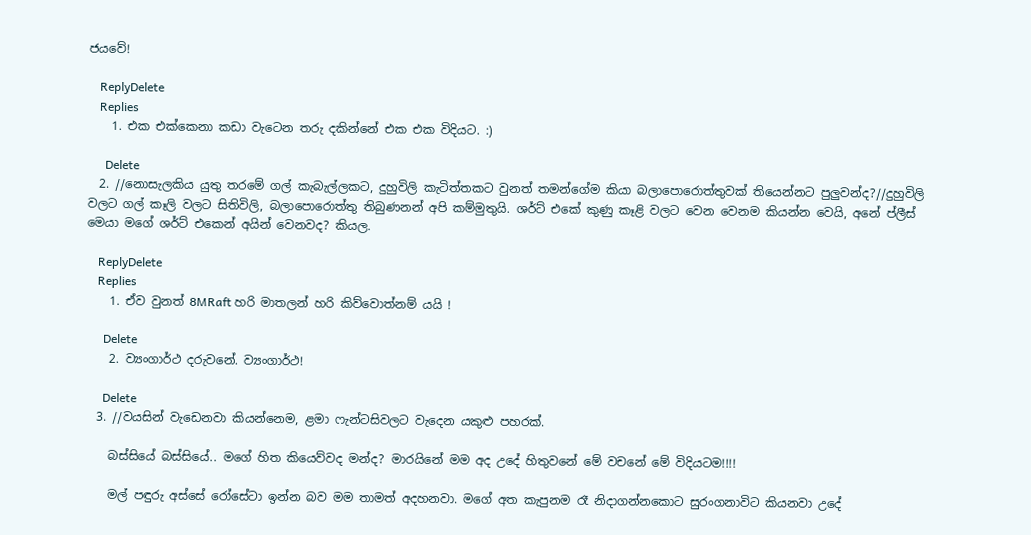ජයවේ!

    ReplyDelete
    Replies
    1. එක එක්කෙනා කඩා වැටෙන තරු දකින්නේ එක එක විදියට. :)

      Delete
  2. //නොසැලකිය යුතු තරමේ ගල් කැබැල්ලකට, දුහුවිලි කැටිත්තකට වුනත් තමන්ගේම කියා බලාපොරොත්තුවක් තියෙන්නට පුලුවන්ද?//දුහුවිලි වලට ගල් කෑලි වලට සිතිවිලි, බලාපොරොත්තු තිබුණනන් අපි කම්මුතුයි. ශර්ට් එකේ කුණු කෑළි වලට වෙන වෙනම කියන්න වෙයි, අනේ ප්ලීස් මෙයා මගේ ශර්ට් එකෙන් අයින් වෙනවද? කියල.

    ReplyDelete
    Replies
    1. ඒව වුනත් 8MRaft හරි මාතලන් හරි කිව්වොත්නම් යයි !

      Delete
    2. ව්‍යංගාර්ථ දරුවනේ. ව්‍යංගාර්ථ!

      Delete
  3. //වයසින් වැඩෙනවා කියන්නෙම, ළමා ෆැන්ටසිවලට වැදෙන යකුළු පහරක්.

    බස්සියේ බස්සියේ.. මගේ හිත කියෙව්වද මන්ද? මාරයිනේ මම අද උදේ හිතුවනේ මේ වචනේ මේ විදියටම!!!!

    මල් පඳුරු අස්සේ රෝසේටා ඉන්න බව මම තාමත් අදහනවා. මගේ අත කැපුනම රෑ නිදාගන්නකොට සුරංගනාවිට කියනවා උදේ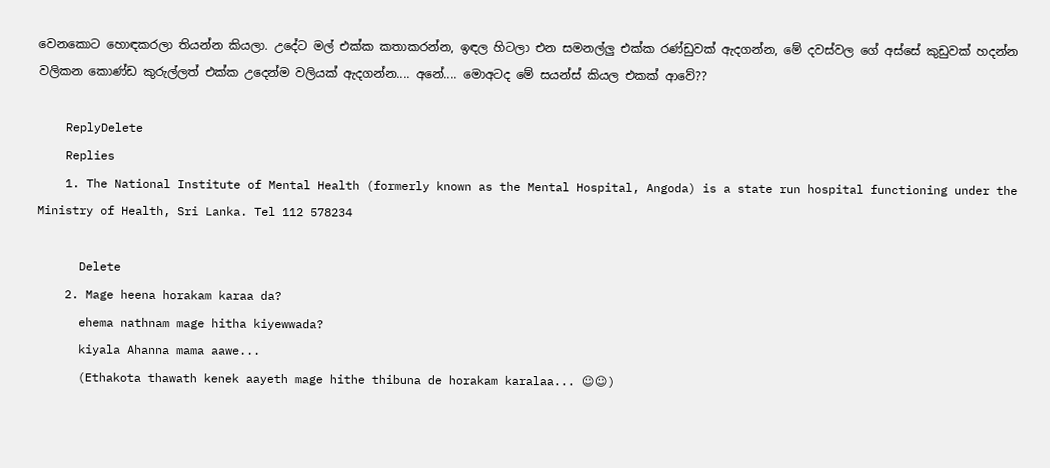වෙනකොට හොඳකරලා තියන්න කියලා. උදේට මල් එක්ක කතාකරන්න, ඉඳල හිටලා එන සමනල්ලු එක්ක රණ්ඩුවක් ඇදගන්න, මේ දවස්වල ගේ අස්සේ කුඩුවක් හදන්න වලිකන කොණ්ඩ කුරුල්ලත් එක්ක උදෙන්ම වලියක් ඇදගන්න.... අනේ.... මොඅටද මේ සයන්ස් කියල එකක් ආවේ??

    ReplyDelete
    Replies
    1. The National Institute of Mental Health (formerly known as the Mental Hospital, Angoda) is a state run hospital functioning under the Ministry of Health, Sri Lanka. Tel 112 578234

      Delete
    2. Mage heena horakam karaa da?
      ehema nathnam mage hitha kiyewwada?
      kiyala Ahanna mama aawe...
      (Ethakota thawath kenek aayeth mage hithe thibuna de horakam karalaa... ☺☺)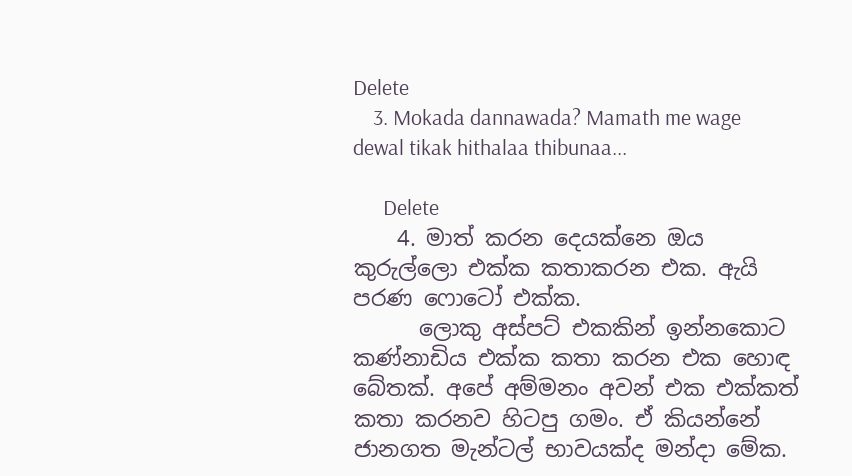Delete
    3. Mokada dannawada? Mamath me wage dewal tikak hithalaa thibunaa...

      Delete
    4. මාත් කරන දෙයක්නෙ ඔය කුරුල්ලො එක්ක කතාකරන එක. ඇයි පරණ ෆොටෝ එක්ක.
      ලොකු අස්පට් එකකින් ඉන්නකොට කණ්නාඩිය එක්ක කතා කරන එක හොඳ බේතක්. අපේ අම්මනං අවන් එක එක්කත් කතා කරනව හිටපු ගමං. ඒ කියන්නේ ජානගත මැන්ටල් භාවයක්ද මන්දා මේක.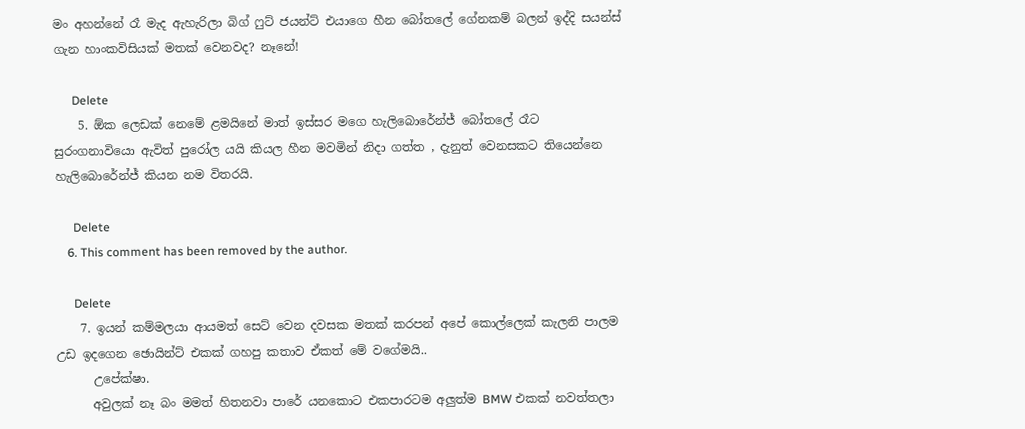මං අහන්නේ රෑ මැද ඇහැරිලා බිග් ෆුට් ජයන්ට් එයාගෙ හීන බෝතලේ ගේනකම් බලන් ඉද්දි සයන්ස් ගැන හාංකවිසියක් මතක් වෙනවද? නෑනේ!

      Delete
    5. ඕක ලෙඩක් නෙමේ ළමයිනේ මාත් ඉස්සර මගෙ හැලිබොරේන්ජ් බෝතලේ රෑට සුරංගනාවියො ඇවිත් පුරෝල යයි කියල හීන මවමින් නිදා ගත්ත , දැනුත් වෙනසකට තියෙන්නෙ හැලිබොරේන්ජ් කියන නම විතරයි.

      Delete
    6. This comment has been removed by the author.

      Delete
    7. ඉයන් කම්මලයා ආයමත් සෙට් වෙන දවසක මතක් කරපන් අපේ කොල්ලෙක් කැලනි පාලම උඩ ඉදගෙන ඡොයින්ට් එකක් ගහපු කතාව ඒකත් මේ වගේමයි..
      උපේක්ෂා.
      අවුලක් නෑ බං මමත් හිතනවා පාරේ යනකොට එකපාරටම අලුත්ම BMW එකක් නවත්තලා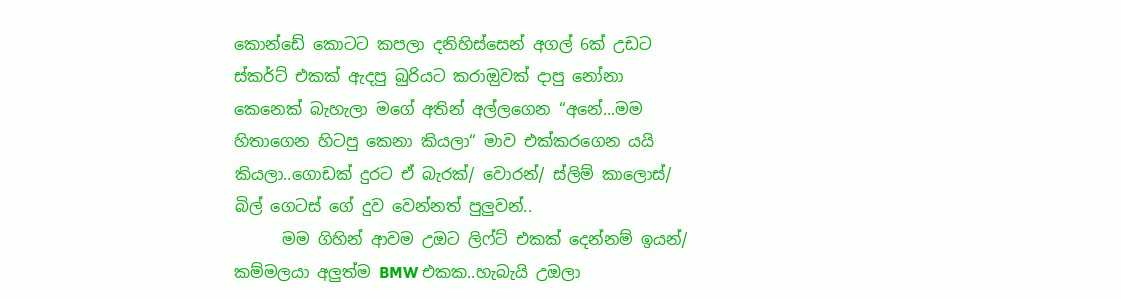කොන්ඩේ කොටට කපලා දනිහිස්සෙන් අගල් 6ක් උඩට ස්කර්ට් එකක් ඇදපු බුරියට කරාඔුවක් දාපු නෝනා කෙනෙක් බැහැලා මගේ අතින් අල්ලගෙන “අනේ...මම හිතාගෙන හිටපු කෙනා කියලා“ මාව එක්කරගෙන යයි කියලා..ගොඩක් දුරට ඒ බැරක්/ වොරන්/ ස්ලිම් කාලොස්/ බිල් ගෙටස් ගේ දුව වෙන්නත් පුලුවන්..
      මම ගිහින් ආවම උඔට ලිෆ්ට් එකක් දෙන්නම් ඉයන්/ කම්මලයා අලුත්ම BMW එකක..හැබැයි උඔලා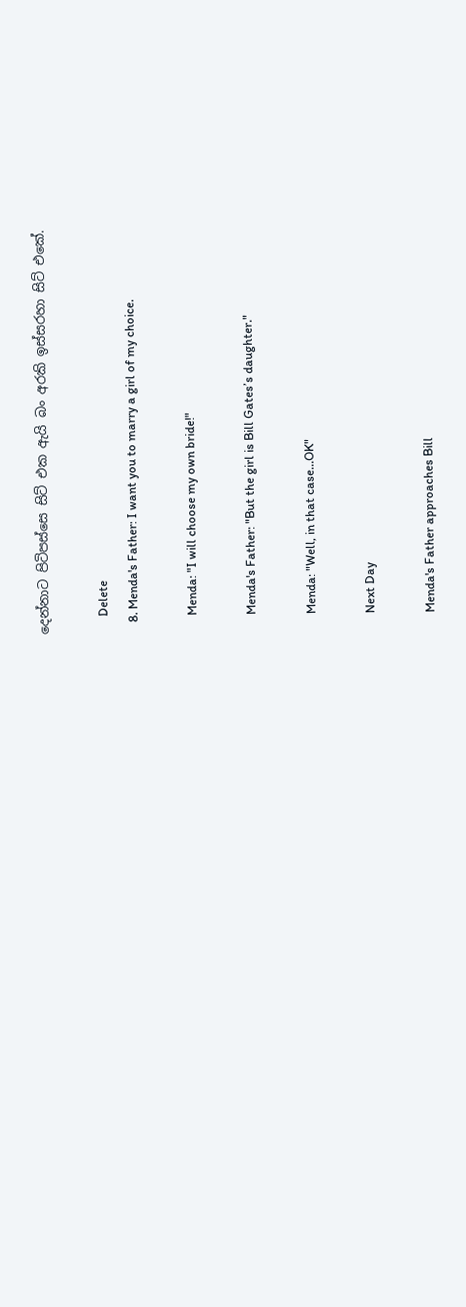දෙන්නාට පිටිපස්සෙ සිට් එක ඇයි බං අරකි ඉස්සරහා සිට් එකේ.

      Delete
    8. Menda's Father: I want you to marry a girl of my choice.

      Menda: "I will choose my own bride!"

      Menda's Father: "But the girl is Bill Gates’s daughter."

      Menda: "Well, in that case…OK"

      Next Day

      Menda's Father approaches Bill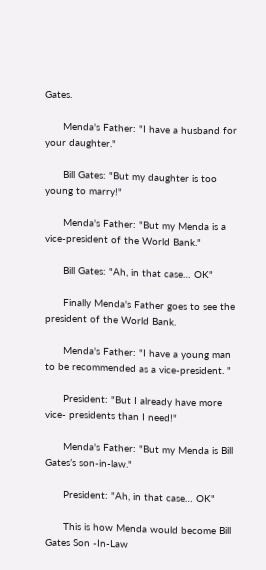Gates.

      Menda's Father: "I have a husband for your daughter."

      Bill Gates: "But my daughter is too young to marry!"

      Menda's Father: "But my Menda is a vice-president of the World Bank."

      Bill Gates: "Ah, in that case… OK"

      Finally Menda's Father goes to see the president of the World Bank.

      Menda's Father: "I have a young man to be recommended as a vice-president. "

      President: "But I already have more vice- presidents than I need!"

      Menda's Father: "But my Menda is Bill Gates’s son-in-law."

      President: "Ah, in that case… OK"

      This is how Menda would become Bill Gates Son -In-Law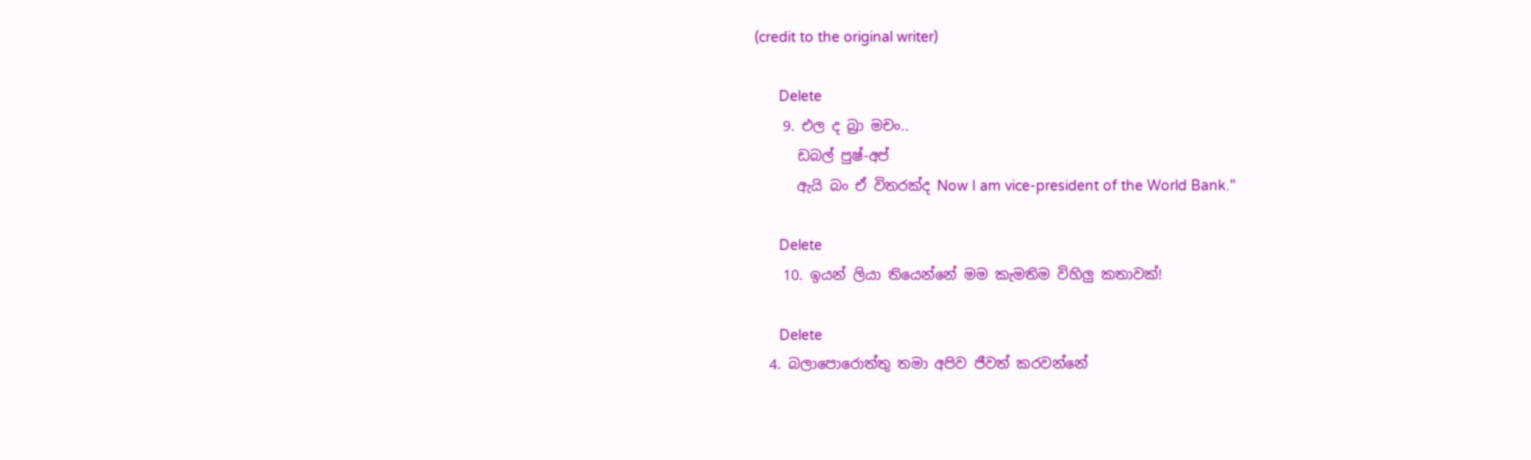(credit to the original writer)

      Delete
    9. එල ද බ්‍රා මචං..
      ඩබල් පුෂ්-අප්
      ඇයි බං ඒ විතරක්ද Now I am vice-president of the World Bank."

      Delete
    10. ඉයන් ලියා තියෙන්නේ මම කැමතිම විහිලු කතාවක්!

      Delete
  4. බලාපොරොත්තු තමා අපිව ජීවත් කරවන්නේ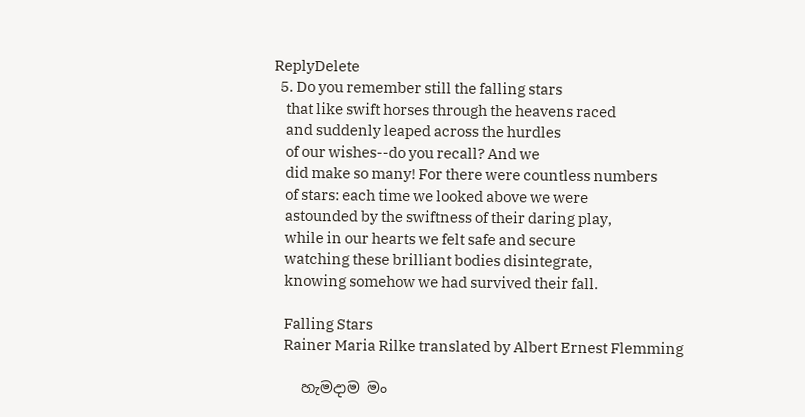ReplyDelete
  5. Do you remember still the falling stars
    that like swift horses through the heavens raced
    and suddenly leaped across the hurdles
    of our wishes--do you recall? And we
    did make so many! For there were countless numbers
    of stars: each time we looked above we were
    astounded by the swiftness of their daring play,
    while in our hearts we felt safe and secure
    watching these brilliant bodies disintegrate,
    knowing somehow we had survived their fall.

    Falling Stars
    Rainer Maria Rilke translated by Albert Ernest Flemming

    හැමදාම මං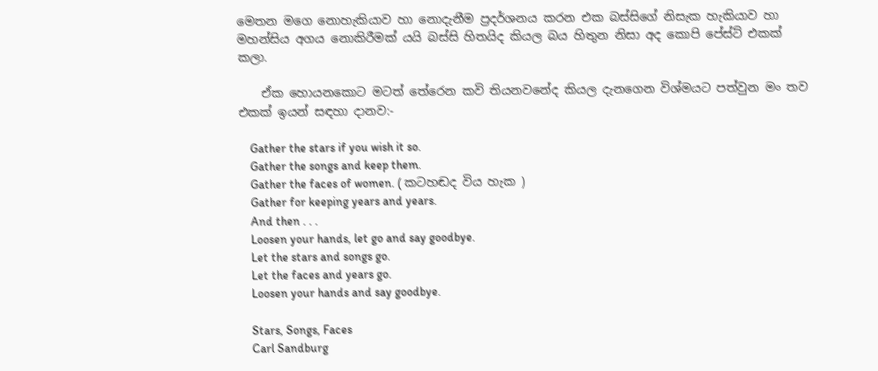මෙතන මගෙ නොහැකියාව හා නොදැනීම ප්‍රදර්ශනය කරන එක බස්සිගේ නිසැක හැකියාව හා මහන්සිය අගය නොකිරීමක් යයි බස්සි හිතයිද කියල බය හිතුන නිසා අද කොපි පේස්ට් එකක් කලා.

    ඒක හොයනකොට මටත් තේරෙන කවි තියනවනේද කියල දැනගෙන විශ්මයට පත්වුන මං තව එකක් ඉයන් සඳහා දානව:-

    Gather the stars if you wish it so.
    Gather the songs and keep them.
    Gather the faces of women. ( කටහඬද විය හැක )
    Gather for keeping years and years.
    And then . . .
    Loosen your hands, let go and say goodbye.
    Let the stars and songs go.
    Let the faces and years go.
    Loosen your hands and say goodbye.

    Stars, Songs, Faces
    Carl Sandburg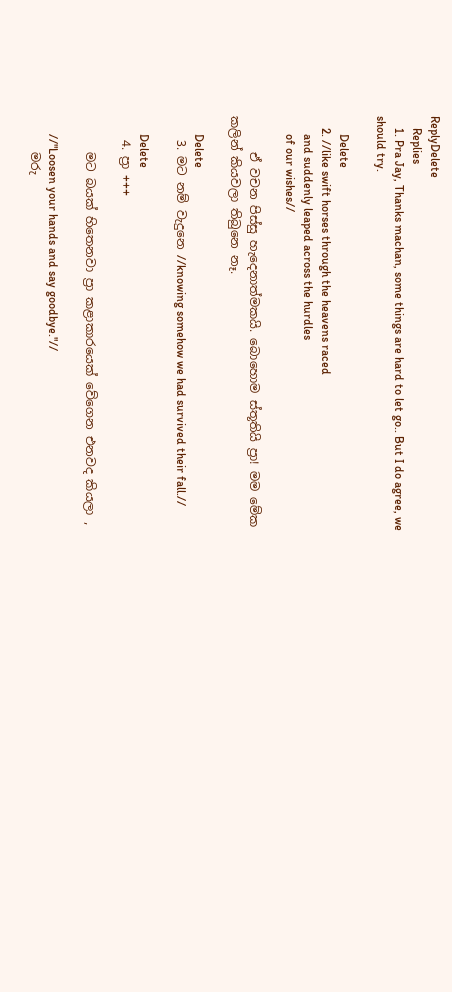ReplyDelete
    Replies
    1. Pra Jay, Thanks machan, some things are hard to let go.. But I do agree, we should try.

      Delete
    2. //like swift horses through the heavens raced
      and suddenly leaped across the hurdles
      of our wishes//

      ඒ වචන පිස්සු හැදෙනාත්මකයි. බොහොම ස්තූතියි ප්‍රා! මම මේක කලින් කියවලා තිබුනෙ නෑ.

      Delete
    3. මට නම් වැදුනෙ //knowing somehow we had survived their fall.//

      Delete
    4. ප්‍රා +++

      මට බයක් හිතෙනවා ප්‍රා කළාකාරයෙක් වේගෙන එනවද කියලා ,

      //"Loosen your hands and say goodbye."//
      මරු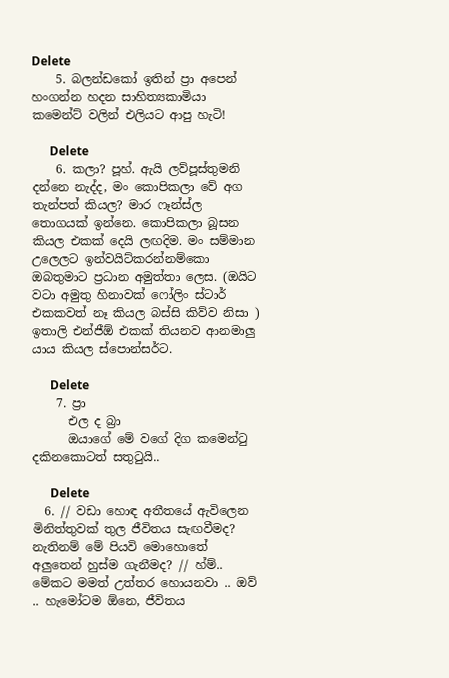Delete
    5. බලන්ඩකෝ ඉතින් ප්‍රා අපෙන් හංගන්න හදන සාහිත්‍යකාමියා කමෙන්ට් වලින් එලියට ආපු හැටි!

      Delete
    6. කලා? පූහ්. ඇයි ලව්පූස්තුමනි දන්නෙ නැද්ද, මං කොපිකලා වේ අග තැන්පත් කියල? මාර ෆෑන්ස්ල තොගයක් ඉන්නෙ. කොපිකලා බූසන කියල එකක් දෙයි ලඟදිම. මං සම්මාන උලෙලට ඉන්වයිට්කරන්නම්කො ඔබතුමාට ප්‍රධාන අමුත්තා ලෙස. (ඔයිට වටා අමුතු හිනාවක් ෆෝලිං ස්ටාර් එකකවත් නෑ කියල බස්සි කිව්ව නිසා ) ඉතාලි එන්ජීඕ එකක් තියනව ආනමාලු යාය කියල ස්පොන්සර්ට.

      Delete
    7. ප්‍රා
      එල ද බ්‍රා
      ඔයාගේ මේ වගේ දිග කමෙන්ටු දකිනකොටත් සතුටුයි..

      Delete
  6. // වඩා හොඳ අතීතයේ ඇවිලෙන මිනිත්තුවක් තුල ජීවිතය සැඟවීමද? නැතිනම් මේ පියවි මොහොතේ අලුතෙන් හුස්ම ගැනීමද? // හ්ම්.. මේකට මමත් උත්තර හොයනවා .. ඔව් .. හැමෝටම ඕනෙ, ජීවිතය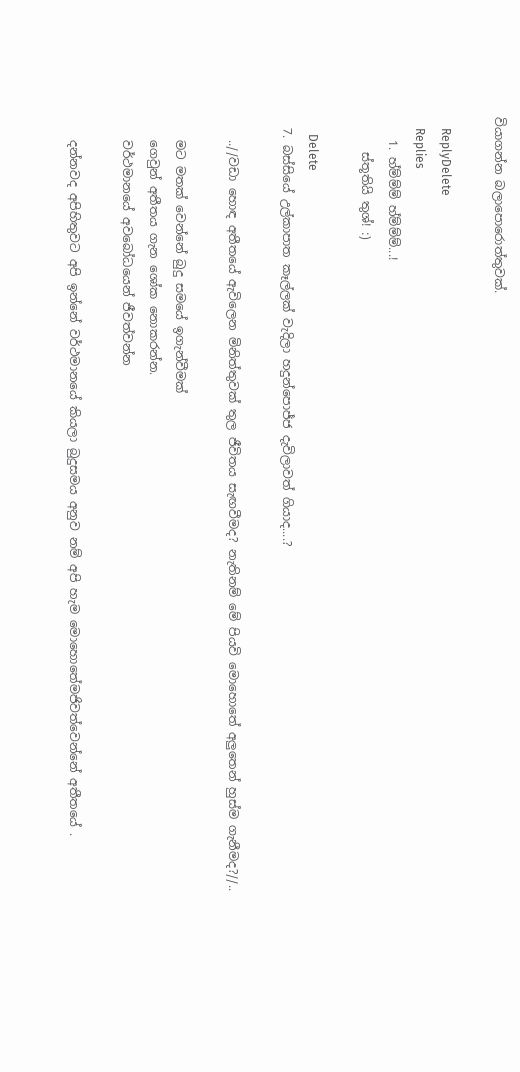වියාගන්න බලාපොරොත්තුවක්.

    ReplyDelete
    Replies
    1. හ්ම්ම්ම් හ්ම්ම්ම්...!
      ස්තූතියි තුශ්! :)

      Delete
  7. බස්සියේ උල්කාපාත කෑල්ලක් වැදිලා හදුන්පොජ්ජ දැවිලාවත් ගියාද....?

    ..//වඩා හොඳ අතීතයේ ඇවිලෙන මිනිත්තුවක් තුල ජීවිතය සැඟවීමද? නැතිනම් මේ පියවි මොහොතේ අලුතෙන් හුස්ම ගැනීමද?//..

    මට මතක් වෙන්නේ බුදු සමයේ ඉගැන්වීමක්
    ගෙවුන් අතීතය ගැන ශෝක නොකරන්න.
    වර්ථමානයේ අවබෝධයෙන් ජීවත්වන්න

    දන්නවද අපිහිතුවට අපි ඉන්නේ වර්ථමානයේ කියලා බුදුසමය අනුව නම් අපි හැම මොහොතේමජිවත්වෙන්නේ අතීතයේ .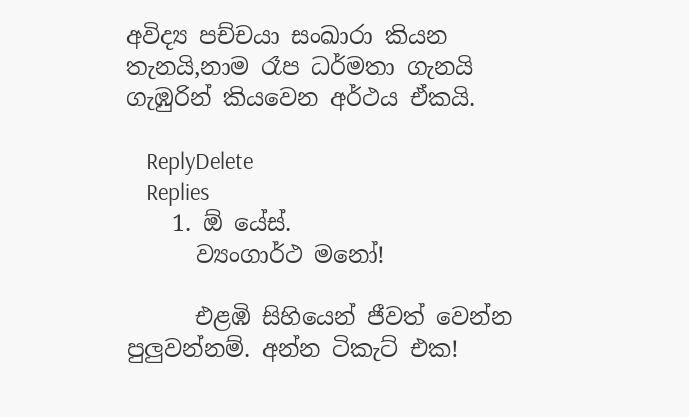අවිද්‍ය පච්චයා සංඛාරා කියන තැනයි,නාම රෑප ධර්මතා ගැනයි ගැඹුරින් කියවෙන අර්ථය ඒකයි.

    ReplyDelete
    Replies
    1. ඕ යේස්.
      ව්‍යංගාර්ථ මනෝ!

      එළඹි සිහියෙන් ජීවත් වෙන්න පුලුවන්නම්. අන්න ටිකැට් එක!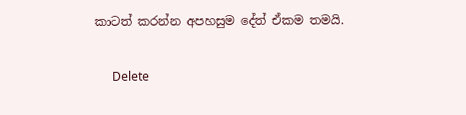කාටත් කරන්න අපහසුම දේත් ඒකම තමයි.

      Delete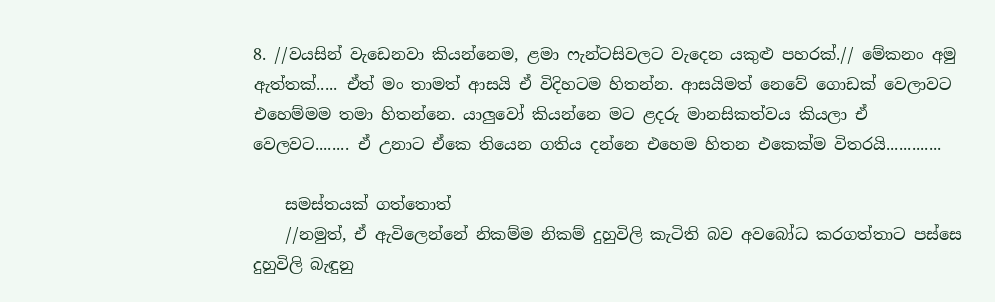8. //වයසින් වැඩෙනවා කියන්නෙම, ළමා ෆැන්ටසිවලට වැදෙන යකුළු පහරක්.// මේකනං අමු ඇත්තක්..... ඒත් මං තාමත් ආසයි ඒ විදිහටම හිතන්න. ආසයිමත් නෙවේ ගොඩක් වෙලාවට එහෙම්මම තමා හිතන්නෙ. යාලුවෝ කියන්නෙ මට ළදරු මානසිකත්වය කියලා ඒ වෙලවට........ ඒ උනාට ඒකෙ තියෙන ගතිය දන්නෙ එහෙම හිතන එකෙක්ම විතරයි.............

    සමස්තයක් ගත්තොත්
    //නමුත්, ඒ ඇවිලෙන්නේ නිකම්ම නිකම් දුහුවිලි කැටිති බව අවබෝධ කරගත්තාට පස්සෙ දුහුවිලි බැඳුනු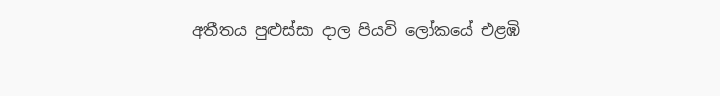අතීතය පුළුස්සා දාල පියවි ලෝකයේ එළඹි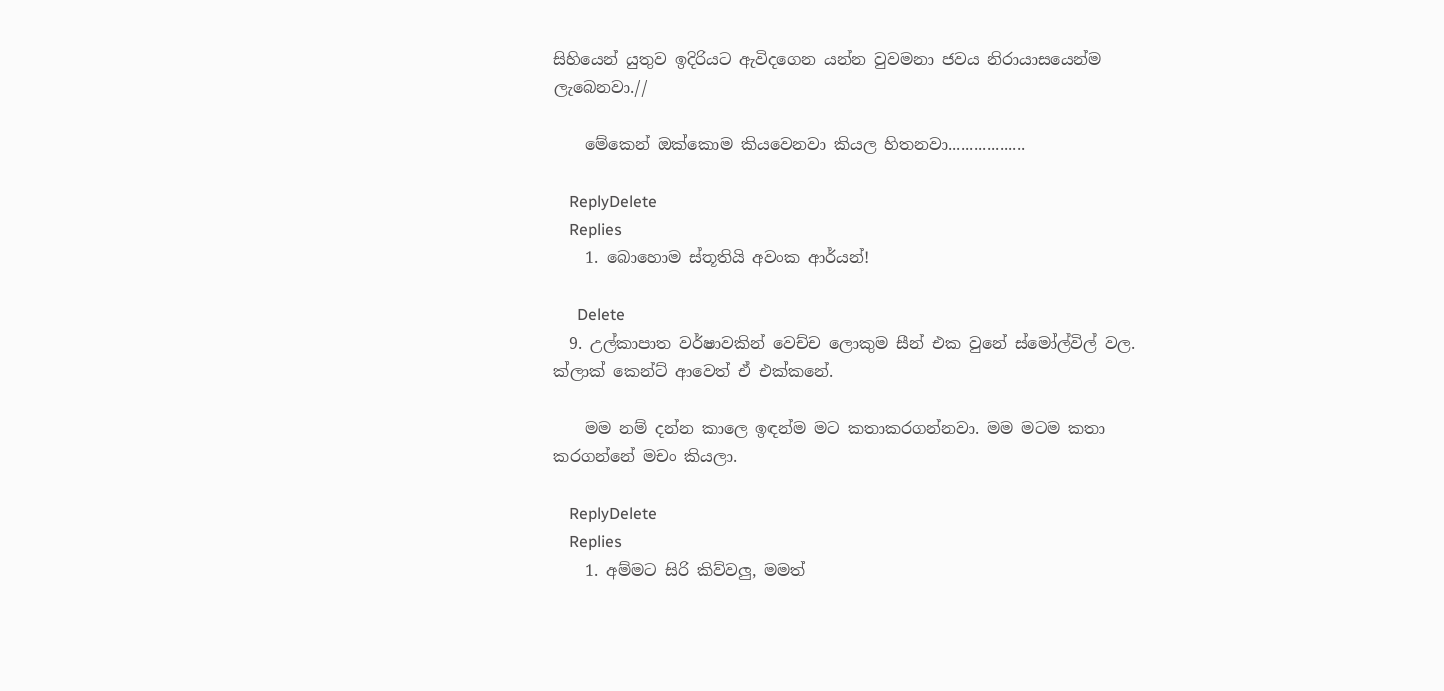සිහියෙන් යුතුව ඉදිරියට ඇවිදගෙන යන්න වුවමනා ජවය නිරායාසයෙන්ම ලැබෙනවා.//

    මේකෙන් ඔක්කොම කියවෙනවා කියල හිතනවා..................

    ReplyDelete
    Replies
    1. බොහොම ස්තූතියි අවංක ආර්යන්!

      Delete
  9. උල්කාපාත වර්ෂාවකින් වෙච්ච ලොකුම සීන් එක වුනේ ස්මෝල්විල් වල. ක්ලාක් කෙන්ට් ආවෙත් ඒ එක්කනේ.

    මම නම් දන්න කාලෙ ඉඳන්ම මට කතාකරගන්නවා. මම මටම කතා කරගන්නේ මචං කියලා.

    ReplyDelete
    Replies
    1. අම්මට සිරි කිව්වලු, මමත්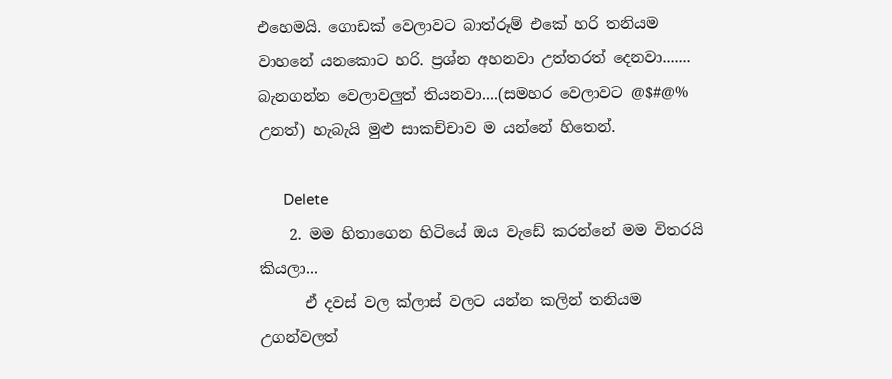එහෙමයි. ගොඩක් වෙලාවට බාත්රූම් එකේ හරි තනියම වාහනේ යනකොට හරි. ප්‍රශ්න අහනවා උත්තරත් දෙනවා....... බැනගන්න වෙලාවලුත් තියනවා....(සමහර වෙලාවට @$#@% උනත්) හැබැයි මුළු සාකච්චාව ම යන්නේ හිතෙන්.

      Delete
    2. මම හිතාගෙන හිටියේ ඔය වැඩේ කරන්නේ මම විතරයි කියලා...
      ඒ දවස් වල ක්ලාස් වලට යන්න කලින් තනියම උගන්වලත්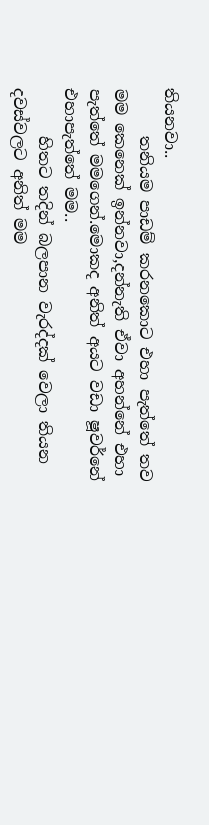තියනවා..
      තනියම පාඩම් කරනකොට එහා පැත්තේ තව මම කෙනෙක් ඉන්නවා,දන්නැති ඒවා අහන්නේ එහා පැත්තේ මමගෙන්.මොකද අනිත් අයට වඩා ෂූවර්නේ එහාපැත්තේ මම..
      හිතට තදින් බලපාන වැරද්දක් වෙලා තියන දවස්වලට අනිත් මම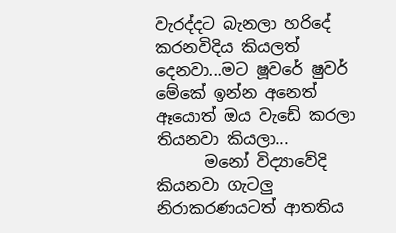වැරද්දට බැනලා හරිදේ කරනවිදිය කියලත් දෙනවා...මට ෂූවරේ ෂුවර් මේකේ ඉන්න අනෙත් ඈයොත් ඔය වැඩේ කරලා තියනවා කියලා...
      මනෝ විද්‍යාවේදි කියනවා ගැටලු නිරාකරණයටත් ආතතිය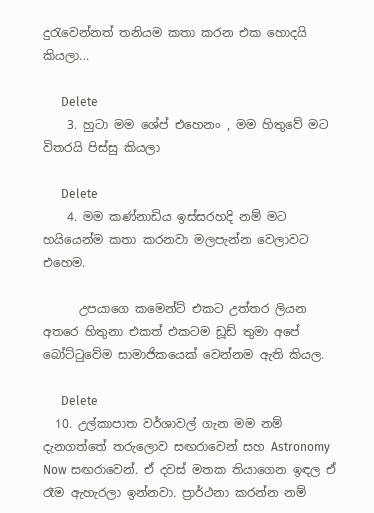දුරැවෙන්නත් තනියම කතා කරන එක හොදයි කියලා...

      Delete
    3. හුටා මම ශේප් එහෙනං , මම හිතුවේ මට විතරයි පිස්සු කියලා

      Delete
    4. මම කණ්නාඩිය ඉස්සරහදි නම් මට හයියෙන්ම කතා කරනවා මලපැන්න වෙලාවට එහෙම.

      උපයාගෙ කමෙන්ට් එකට උත්තර ලියන අතරෙ හිතුනා එකත් එකටම ඩූඩ් තුමා අපේ බෝට්ටුවේම සාමාජිකයෙක් වෙන්නම ඇති කියල.

      Delete
  10. උල්කාපාත වර්ශාවල් ගැන මම නම් දැනගත්තේ තරුලොව සඟරාවෙන් සහ Astronomy Now සඟරාවෙන්. ඒ දවස් මතක තියාගෙන ඉඳල ඒ රෑම ඇහැරලා ඉන්නවා. ප්‍රාර්ථනා කරන්න නම්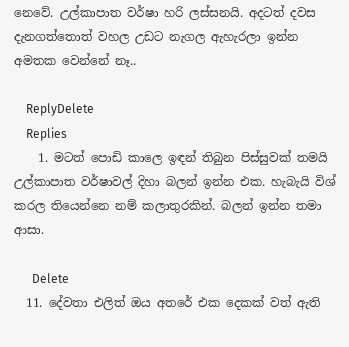නෙවේ. උල්කාපාත වර්ෂා හරි ලස්සනයි. අදටත් දවස දැනගත්තොත් වහල උඩට නැගල ඇහැරලා ඉන්න අමතක වෙන්නේ නෑ..

    ReplyDelete
    Replies
    1. මටත් පොඩි කාලෙ ඉඳන් තිබුන පිස්සුවක් තමයි උල්කාපාත වර්ෂාවල් දිහා බලන් ඉන්න එක. හැබැයි විශ් කරල තියෙන්නෙ නම් කලාතුරකින්. බලන් ඉන්න තමා ආසා.

      Delete
  11. දේවතා එලිත් ඔය අතරේ එක දෙකක් වත් ඇති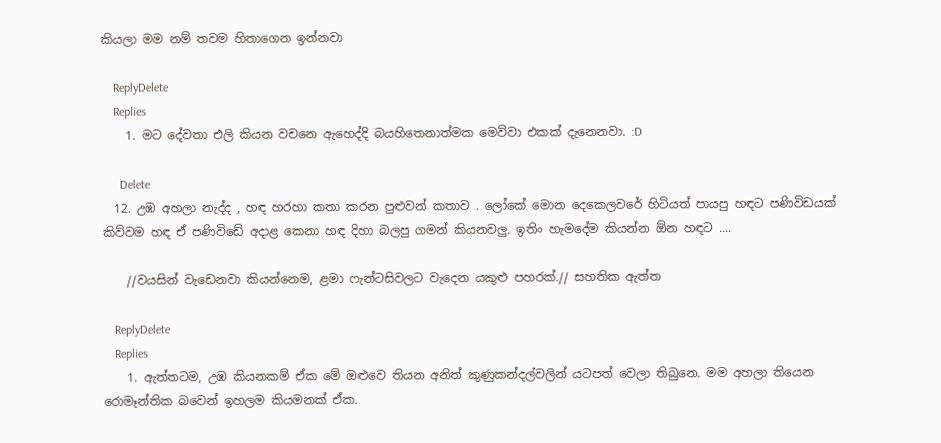කියලා මම නම් තවම හිතාගෙන ඉන්නවා

    ReplyDelete
    Replies
    1. මට දේවතා එලි කියන වචනෙ ඇහෙද්දි බයහිතෙනාත්මක මෙව්වා එකක් දැනෙනවා. :D

      Delete
  12. උඹ අහලා නැද්ද , හඳ හරහා කතා කරන පුළුවන් කතාව . ලෝකේ මොන දෙකෙලවරේ හිටියත් පායපු හඳට පණිවිඩයක් කිව්වම හඳ ඒ පණිවිඩේ අදාළ කෙනා හඳ දිහා බලපු ගමන් කියනවලු. ඉතිං හැමදේම කියන්න ඕන හඳට ....

    //වයසින් වැඩෙනවා කියන්නෙම, ළමා ෆැන්ටසිවලට වැදෙන යකුළු පහරක්.// සහතික ඇත්ත

    ReplyDelete
    Replies
    1. ඇත්තටම, උඹ කියනකම් ඒක මේ ඔළුවෙ තියන අනිත් කුණුකන්දල්වලින් යටපත් වෙලා තිබුනෙ. මම අහලා තියෙන රොමෑන්තික බවෙන් ඉහලම කියමනක් ඒක.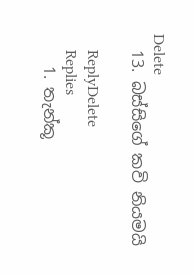Delete
  13. බස්සිගේ කවි නියමයි

    ReplyDelete
    Replies
    1. තැන්කූ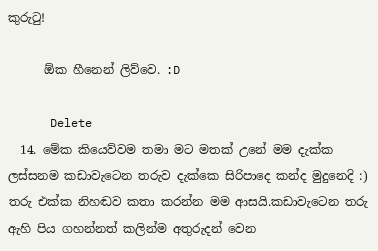කුරුටු!

      ඕක හීනෙන් ලිව්වෙ. :D

      Delete
  14. මේක කියෙව්වම තමා මට මතක් උනේ මම දැක්ක ලස්සනම කඩාවැටෙන තරුව දැක්කෙ සිරිපාදෙ කන්ද මුදුනෙදි :) තරු එක්ක නිහඬව කතා කරන්න මම ආසයි.කඩාවැටෙන තරු ඇහි පිය ගහන්නත් කලින්ම අතුරුදන් වෙන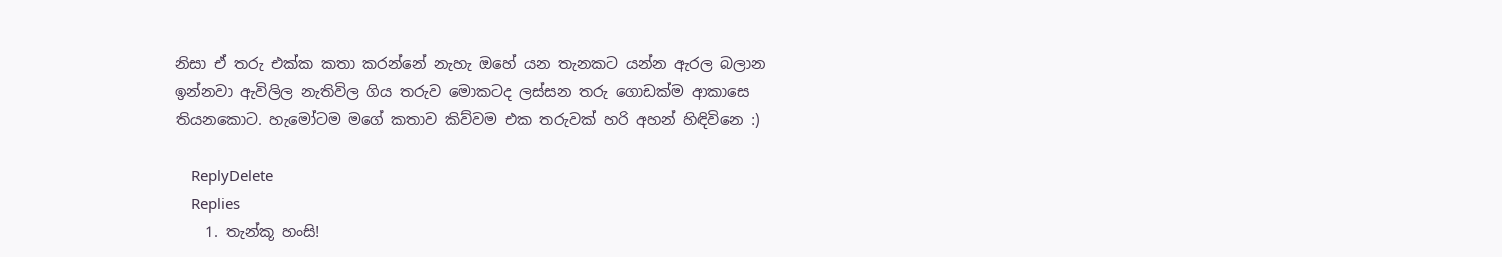නිසා ඒ තරු එක්ක කතා කරන්නේ නැහැ ඔහේ යන තැනකට යන්න ඇරල බලාන ඉන්නවා ඇවිලිල නැතිවිල ගිය තරුව මොකටද ලස්සන තරු ගොඩක්ම ආකාසෙ තියනකොට. හැමෝටම මගේ කතාව කිව්වම එක තරුවක් හරි අහන් හිඳිවිනෙ :)

    ReplyDelete
    Replies
    1. තැන්කූ හංසි!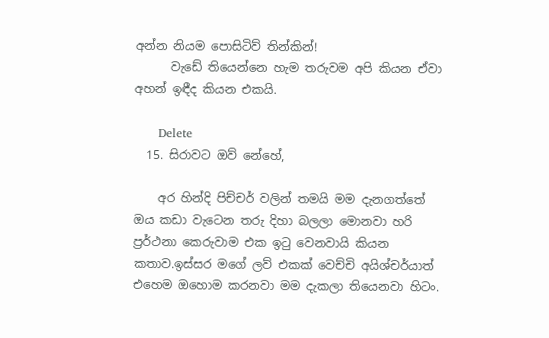අන්න නියම පොසිටිව් තින්කින්!
      වැඩේ තියෙන්නෙ හැම තරුවම අපි කියන ඒවා අහන් ඉඳීද කියන එකයි.

      Delete
  15. සිරාවට ඔව් නේහේ,

    අර හින්දි පිච්චර් වලින් තමයි මම දැනගත්තේ ඔය කඩා වැටෙන තරු දිහා බලලා මොනවා හරි ප්‍රර්ථනා කෙරුවාම එක ඉටු වෙනවායි කියන කතාව.ඉස්සර මගේ ලව් එකක් වෙච්චි අයිශ්චර්යාත් එහෙම ඔහොම කරනවා මම දැකලා තියෙනවා හිටං.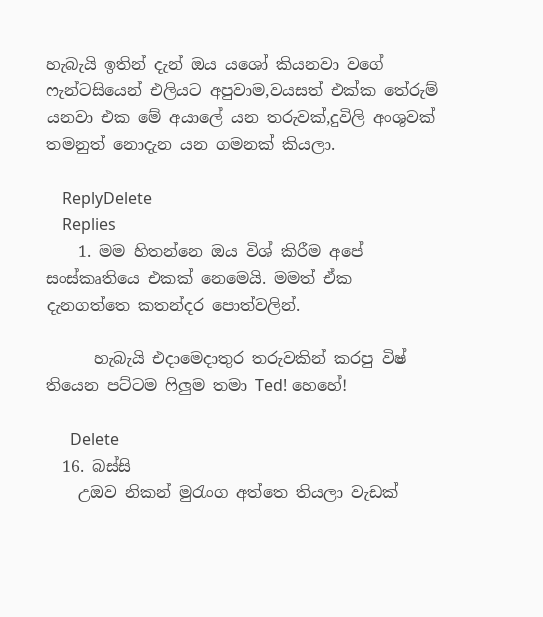හැබැයි ඉතින් දැන් ඔය යශෝ කියනවා වගේ ෆැන්ටසියෙන් එලියට අපුවාම,වයසත් එක්ක තේරුම් යනවා එක මේ අයාලේ යන තරුවක්,දුවිලි අංශුවක් තමනුත් නොදැන යන ගමනක් කියලා.

    ReplyDelete
    Replies
    1. මම හිතන්නෙ ඔය විශ් කිරීම අපේ සංස්කෘතියෙ එකක් නෙමෙයි. මමත් ඒක දැනගත්තෙ කතන්දර පොත්වලින්.

      හැබැයි එදාමෙදාතුර තරුවකින් කරපු විෂ් තියෙන පට්ටම ෆිලුම තමා Ted! හෙහේ!

      Delete
  16. බස්සි
    උඔව නිකන් මුරැංග අත්තෙ තියලා වැඩක්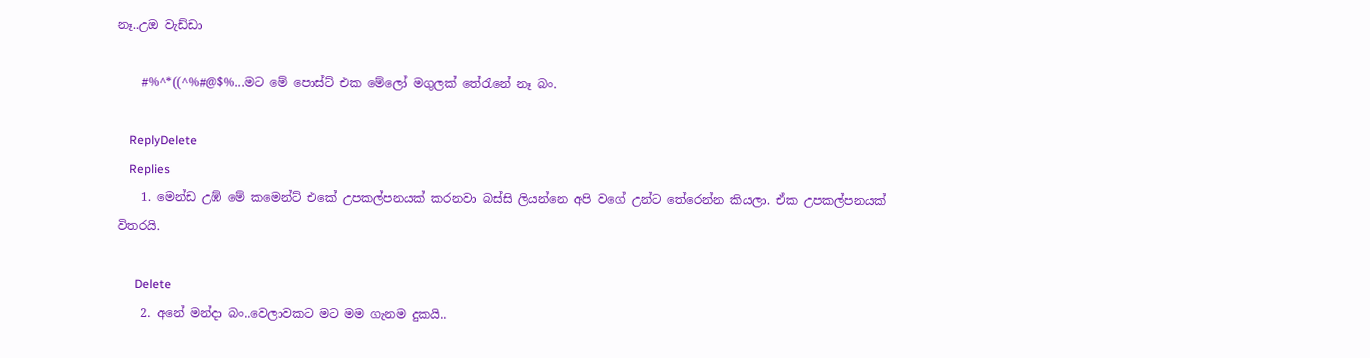නෑ..උඔ වැඩ්ඩා

    #%^*((^%#@$%...මට මේ පොස්ට් එක මේලෝ මගුලක් තේරැනේ නෑ බං.

    ReplyDelete
    Replies
    1. මෙන්ඩ උඹ් මේ කමෙන්ට් එකේ උපකල්පනයක් කරනවා බස්සි ලියන්නෙ අපි වගේ උන්ට තේරෙන්න කියලා. ඒක උපකල්පනයක් විතරයි.

      Delete
    2. අනේ මන්දා බං..වෙලාවකට මට මම ගැනම දුකයි..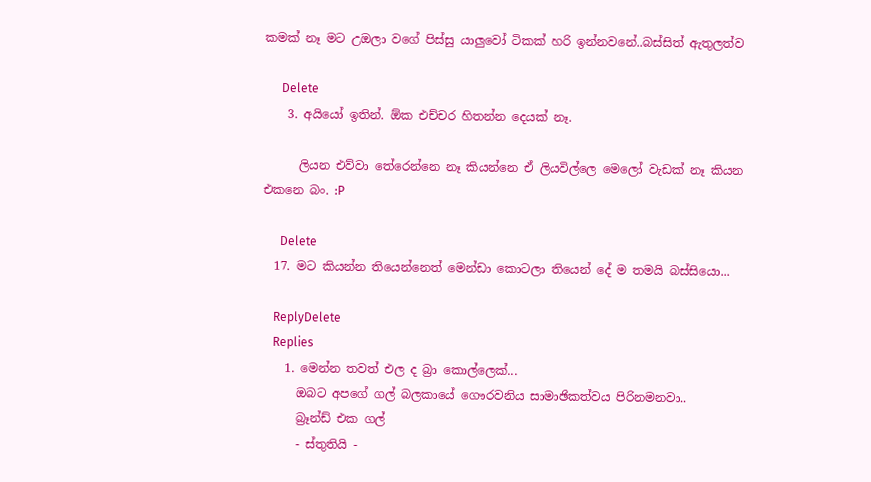කමක් නෑ මට උඔලා වගේ පිස්සු යාලුවෝ ටිකක් හරි ඉන්නවනේ..බස්සිත් ඇතුලත්ව

      Delete
    3. අයියෝ ඉතින්. ඕක එච්චර හිතන්න දෙයක් නෑ.

      ලියන එව්වා තේරෙන්නෙ නෑ කියන්නෙ ඒ ලියවිල්ලෙ මෙලෝ වැඩක් නෑ කියන එකනෙ බං. :P

      Delete
  17. මට කියන්න තියෙන්නෙත් මෙන්ඩා කොටලා තියෙන් දේ ම තමයි බස්සියො...

    ReplyDelete
    Replies
    1. මෙන්න තවත් එල ද බ්‍රා කොල්ලෙක්...
      ඔබට අපගේ ගල් බලකායේ ගෞරවනිය සාමාඡිකත්වය පිරිනමනවා..
      බ්‍රෑන්ඩ් එක ගල්
      - ස්තුතියි -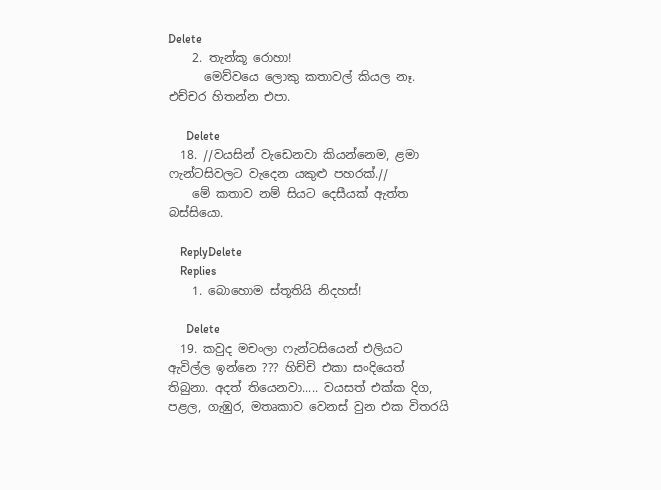Delete
    2. තැන්කූ රොහා!
      මෙව්වයෙ ලොකු කතාවල් කියල නෑ. එච්චර හිතන්න එපා.

      Delete
  18. //වයසින් වැඩෙනවා කියන්නෙම, ළමා ෆැන්ටසිවලට වැදෙන යකුළු පහරක්.//
    මේ කතාව නම් සියට දෙසීයක් ඇත්ත බස්සියො.

    ReplyDelete
    Replies
    1. බොහොම ස්තූතියි නිදහස්!

      Delete
  19. කවුද මචංලා ෆැන්ටසියෙන් එලියට ඇවිල්ල ඉන්නෙ ??? හිච්චි එකා සංදියෙත් තිබුනා. අදත් තියෙනවා..... වයසත් එක්ක දිග, පළල, ගැඹුර, මතෘකාව වෙනස් වුන එක විතරයි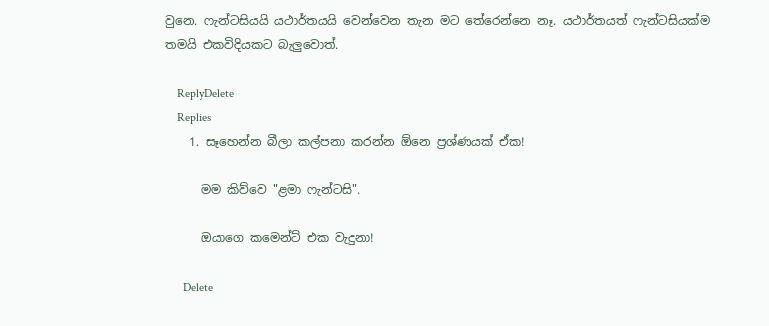වුනෙ. ෆැන්ටසියයි යථාර්තයයි වෙන්වෙන තැන මට තේරෙන්නෙ නෑ. යථාර්තයත් ෆැන්ටසියක්ම තමයි එකවිදියකට බැලුවොත්.

    ReplyDelete
    Replies
    1. සෑහෙන්න බීලා කල්පනා කරන්න ඕනෙ ප්‍රශ්ණයක් ඒක!

      මම කිව්වෙ "ළමා ෆැන්ටසි".

      ඔයාගෙ කමෙන්ට් එක වැදුනා!

      Delete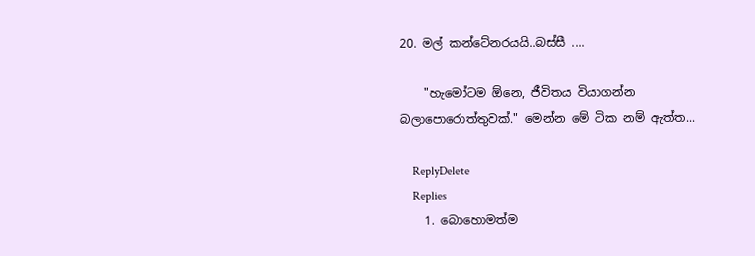20. මල් කන්ටේනරයයි..බස්සී ....

    "හැමෝටම ඕනෙ, ජීවිතය වියාගන්න බලාපොරොත්තුවක්." මෙන්න මේ ටික නම් ඇත්ත...

    ReplyDelete
    Replies
    1. බොහොමත්ම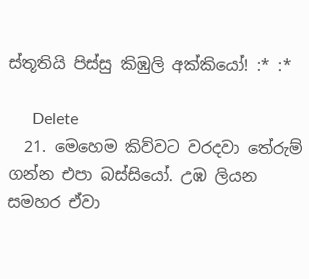ස්තූතියි පිස්සු කිඹුලි අක්කියෝ! :* :*

      Delete
  21. මෙහෙම කිව්වට වරදවා තේරුම් ගන්න එපා බස්සියෝ. උඹ ලියන සමහර ඒවා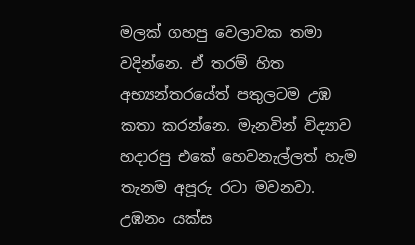මලක් ගහපු වෙලාවක තමා වදින්නෙ. ඒ තරම් හිත අභ්‍යන්තරයේත් පතුලටම උඹ කතා කරන්නෙ. මැනවින් විද්‍යාව හදාරපු එකේ හෙවනැල්ලත් හැම තැනම අපූරු රටා මවනවා. උඹනං යක්ස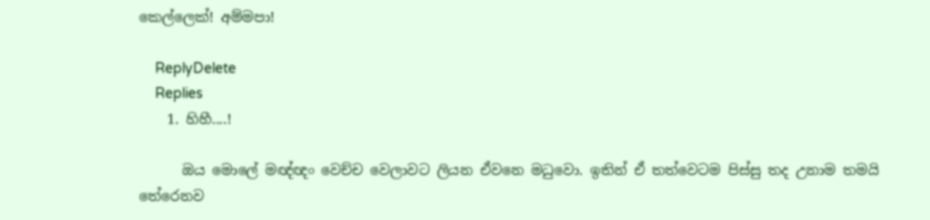කෙල්ලෙක්! අම්මපා!

    ReplyDelete
    Replies
    1. හිහී....!

      ඔය මොලේ මඥ්ඥං වෙච්ච වෙලාවට ලියන ඒවනෙ මධුවො. ඉතින් ඒ තත්වෙටම පිස්සු තද උනාම තමයි තේරෙනව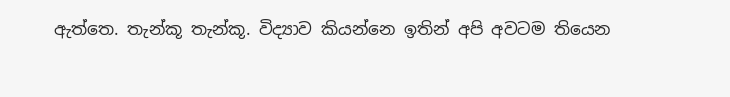ඇත්තෙ. තැන්කූ තැන්කූ. විද්‍යාව කියන්නෙ ඉතින් අපි අවටම තියෙන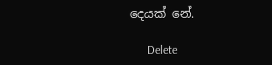දෙයක් නේ.

      Delete